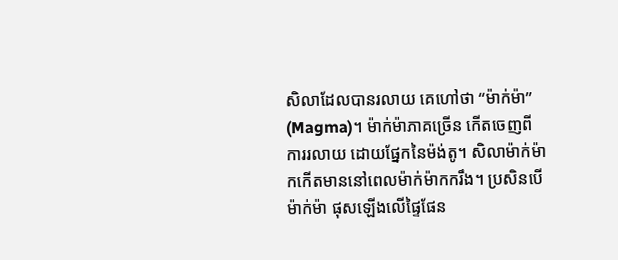សិលាដែលបានរលាយ គេហៅថា “ម៉ាក់ម៉ា” (Magma)។ ម៉ាក់ម៉ាភាគច្រើន កើតចេញពីការរលាយ ដោយផ្នែកនៃម៉ង់តូ។ សិលាម៉ាក់ម៉ា កកើតមាននៅពេលម៉ាក់ម៉ាកករឹង។ ប្រសិនបើម៉ាក់ម៉ា ផុសឡើងលើផ្ទៃផែន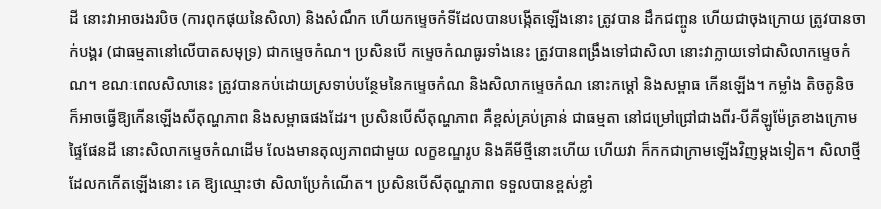ដី នោះវាអាចរងរបិច (ការពុកផុយនៃសិលា) និងសំណឹក ហើយកម្ទេចកំទីដែលបានបង្កើតឡើងនោះ ត្រូវបាន ដឹកជញ្ចូន ហើយជាចុងក្រោយ ត្រូវបានចាក់បង្គរ (ជាធម្មតានៅលើបាតសមុទ្រ) ជាកម្ទេចកំណ។ ប្រសិនបើ កម្ទេចកំណធូរទាំងនេះ ត្រូវបានពង្រឹងទៅជាសិលា នោះវាក្លាយទៅជាសិលាកម្ទេចកំណ។ ខណៈពេលសិលានេះ ត្រូវបានកប់ដោយស្រទាប់បន្ថែមនៃកម្ទេចកំណ និងសិលាកម្ទេចកំណ នោះកម្ដៅ និងសម្ពាធ កើនឡើង។ កម្លាំង តិចតូនិច ក៏អាចធ្វើឱ្យកើនឡើងសីតុណ្ហភាព និងសម្ពាធផងដែរ។ ប្រសិនបើសីតុណ្ហភាព គឺខ្ពស់គ្រប់គ្រាន់ ជាធម្មតា នៅជម្រៅជ្រៅជាងពីរ-បីគីឡូម៉ែត្រខាងក្រោមផ្ទៃផែនដី នោះសិលាកម្ទេចកំណដើម លែងមានតុល្យភាពជាមួយ លក្ខខណ្ឌរូប និងគីមីថ្មីនោះហើយ ហើយវា ក៏កកជាក្រាមឡើងវិញម្ដងទៀត។ សិលាថ្មីដែលកកើតឡើងនោះ គេ ឱ្យឈ្មោះថា សិលាប្រែកំណើត។ ប្រសិនបើសីតុណ្ហភាព ទទួលបានខ្ពស់ខ្លាំ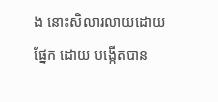ង នោះសិលារលាយដោយផ្នែក ដោយ បង្កើតបាន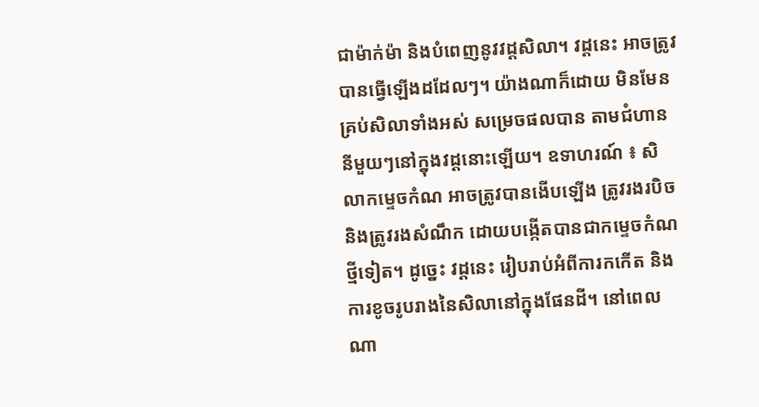ជាម៉ាក់ម៉ា និងបំពេញនូវវដ្ដសិលា។ វដ្ដនេះ អាចត្រូវបានធ្វើឡើងដដែលៗ។ យ៉ាងណាក៏ដោយ មិនមែនគ្រប់សិលាទាំងអស់ សម្រេចផលបាន តាមជំហាននីមួយៗនៅក្នុងវដ្ដនោះឡើយ។ ឧទាហរណ៍ ៖ សិលាកម្ទេចកំណ អាចត្រូវបានងើបឡើង ត្រូវរងរបិច និងត្រូវរងសំណឹក ដោយបង្កើតបានជាកមេ្ទចកំណថ្មីទៀត។ ដូច្នេះ វដ្ដនេះ រៀបរាប់អំពីការកកើត និងការខូចរូបរាងនៃសិលានៅក្នុងផែនដី។ នៅពេលណា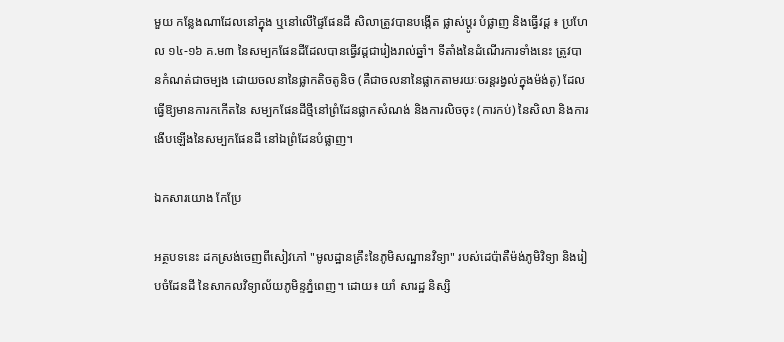មួយ កន្លែងណាដែលនៅក្នុង ឬនៅលើផ្ទៃផែនដី សិលាត្រូវបានបង្កើត ផ្លាស់ប្ដូរ បំផ្លាញ និងធ្វើវដ្ដ ៖ ប្រហែល ១៤-១៦ គ.ម៣ នៃសម្បកផែនដីដែលបានធ្វើវដ្ដជារៀងរាល់ឆ្នាំ។ ទីតាំងនៃដំណើរការទាំងនេះ ត្រូវបានកំណត់ជាចម្បង ដោយចលនានៃផ្លាកតិចតូនិច (គឺជាចលនានៃផ្លាកតាមរយៈចរន្ដរង្វល់ក្នុងម៉ង់តូ) ដែលធ្វើឱ្យមានការកកើតនៃ សម្បកផែនដីថ្មីនៅព្រំដែនផ្លាកសំណង់ និងការលិចចុះ (ការកប់) នៃសិលា និងការងើបឡើងនៃសម្បកផែនដី នៅឯព្រំដែនបំផ្លាញ។

ឯកសារយោង កែប្រែ

អត្ថបទនេះ ដកស្រង់ចេញពីសៀវភៅ "មូលដ្ឋានគ្រឹះនៃភូមិសណ្ឋានវិទ្យា" របស់ដេប៉ាតឺម៉ង់ភូមិវិទ្យា និងរៀបចំដែនដី នៃសាកលវិទ្យាល័យភូមិន្ទភ្នំពេញ។ ដោយ៖ យាំ សារដ្ឋ និស្សិ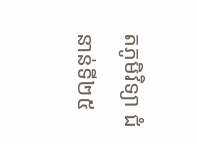តភូមិវិទ្យា ជំនាន់ទី២៥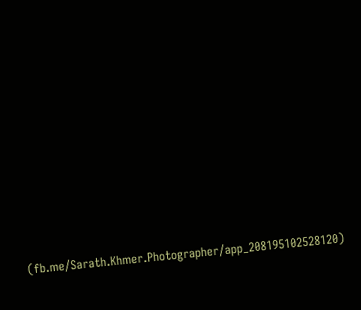(fb.me/Sarath.Khmer.Photographer/app_208195102528120)